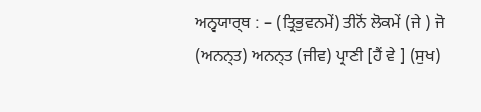ਅਨ੍ਵਯਾਰ੍ਥ : – (ਤ੍ਰਿਭੁਵਨਮੇਂ) ਤੀਨੋਂ ਲੋਕਮੇਂ (ਜੇ ) ਜੋ
(ਅਨਨ੍ਤ) ਅਨਨ੍ਤ (ਜੀਵ) ਪ੍ਰਾਣੀ [ਹੈਂ ਵੇ ] (ਸੁਖ)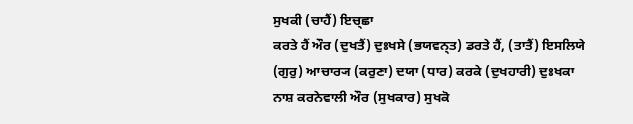ਸੁਖਕੀ (ਚਾਹੈਂ) ਇਚ੍ਛਾ
ਕਰਤੇ ਹੈਂ ਔਰ (ਦੁਖਤੈਂ) ਦੁਃਖਸੇ (ਭਯਵਨ੍ਤ) ਡਰਤੇ ਹੈਂ, (ਤਾਤੈਂ) ਇਸਲਿਯੇ
(ਗੁਰੁ) ਆਚਾਰ੍ਯ (ਕਰੁਣਾ) ਦਯਾ (ਧਾਰ) ਕਰਕੇ (ਦੁਖਹਾਰੀ) ਦੁਃਖਕਾ
ਨਾਸ਼ ਕਰਨੇਵਾਲੀ ਔਰ (ਸੁਖਕਾਰ) ਸੁਖਕੋ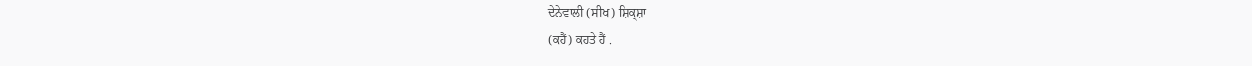ਦੇਨੇਵਾਲੀ (ਸੀਖ) ਸ਼ਿਕ੍ਸ਼ਾ
(ਕਹੈਂ) ਕਹਤੇ ਹੈਂ .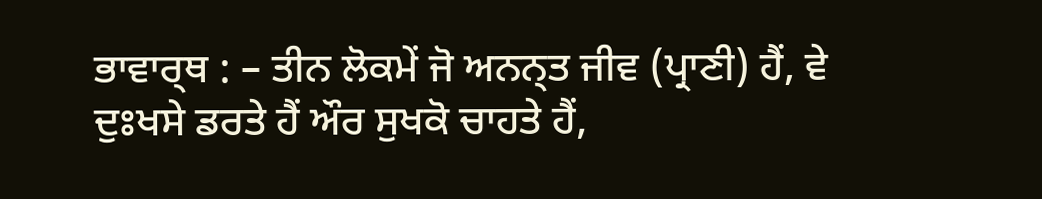ਭਾਵਾਰ੍ਥ : – ਤੀਨ ਲੋਕਮੇਂ ਜੋ ਅਨਨ੍ਤ ਜੀਵ (ਪ੍ਰਾਣੀ) ਹੈਂ, ਵੇ
ਦੁਃਖਸੇ ਡਰਤੇ ਹੈਂ ਔਰ ਸੁਖਕੋ ਚਾਹਤੇ ਹੈਂ,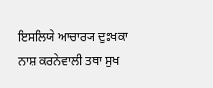ਇਸਲਿਯੇ ਆਚਾਰ੍ਯ ਦੁਃਖਕਾ
ਨਾਸ਼ ਕਰਨੇਵਾਲੀ ਤਥਾ ਸੁਖ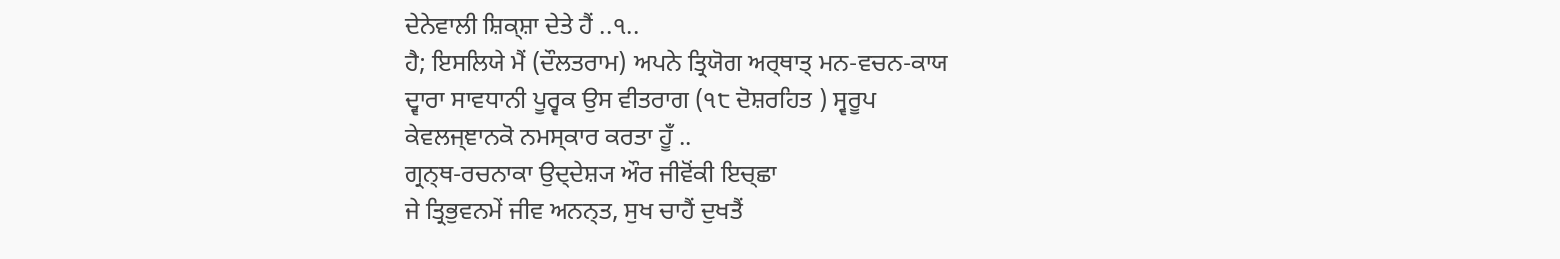ਦੇਨੇਵਾਲੀ ਸ਼ਿਕ੍ਸ਼ਾ ਦੇਤੇ ਹੈਂ ..੧..
ਹੈ; ਇਸਲਿਯੇ ਮੈਂ (ਦੌਲਤਰਾਮ) ਅਪਨੇ ਤ੍ਰਿਯੋਗ ਅਰ੍ਥਾਤ੍ ਮਨ-ਵਚਨ-ਕਾਯ
ਦ੍ਵਾਰਾ ਸਾਵਧਾਨੀ ਪੂਰ੍ਵਕ ਉਸ ਵੀਤਰਾਗ (੧੮ ਦੋਸ਼ਰਹਿਤ ) ਸ੍ਵਰੂਪ
ਕੇਵਲਜ੍ਞਾਨਕੋ ਨਮਸ੍ਕਾਰ ਕਰਤਾ ਹੂਁ ..
ਗ੍ਰਨ੍ਥ-ਰਚਨਾਕਾ ਉਦ੍ਦੇਸ਼੍ਯ ਔਰ ਜੀਵੋਂਕੀ ਇਚ੍ਛਾ
ਜੇ ਤ੍ਰਿਭੁਵਨਮੇਂ ਜੀਵ ਅਨਨ੍ਤ, ਸੁਖ ਚਾਹੈਂ ਦੁਖਤੈਂ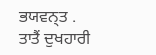ਭਯਵਨ੍ਤ .
ਤਾਤੈਂ ਦੁਖਹਾਰੀ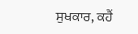ਸੁਖਕਾਰ, ਕਹੈਂ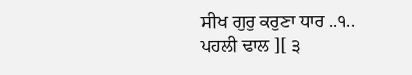ਸੀਖ ਗੁਰੁ ਕਰੁਣਾ ਧਾਰ ..੧..
ਪਹਲੀ ਢਾਲ ][ ੩